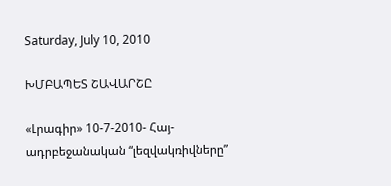Saturday, July 10, 2010

ԽՄԲԱՊԵՏ ՇԱՎԱՐՇԸ

«Լրագիր» 10-7-2010- Հայ-ադրբեջանական “լեզվակռիվները”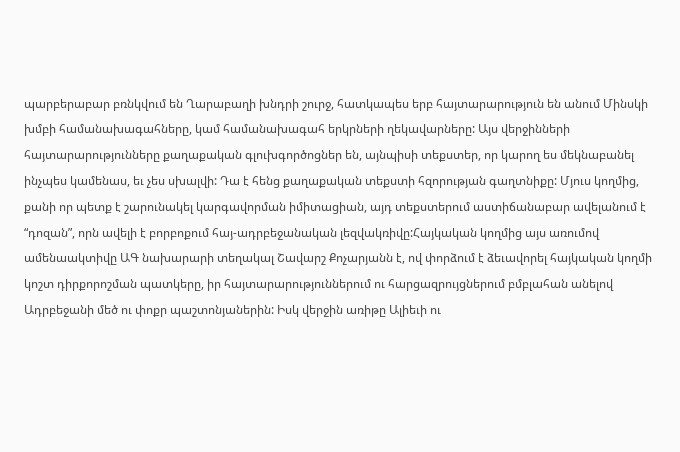պարբերաբար բռնկվում են Ղարաբաղի խնդրի շուրջ, հատկապես երբ հայտարարություն են անում Մինսկի խմբի համանախագահները, կամ համանախագահ երկրների ղեկավարները: Այս վերջինների հայտարարությունները քաղաքական գլուխգործոցներ են, այնպիսի տեքստեր, որ կարող ես մեկնաբանել ինչպես կամենաս, եւ չես սխալվի: Դա է հենց քաղաքական տեքստի հզորության գաղտնիքը: Մյուս կողմից, քանի որ պետք է շարունակել կարգավորման իմիտացիան, այդ տեքստերում աստիճանաբար ավելանում է “դոզան”, որն ավելի է բորբոքում հայ-ադրբեջանական լեզվակռիվը:Հայկական կողմից այս առումով ամենաակտիվը ԱԳ նախարարի տեղակալ Շավարշ Քոչարյանն է, ով փորձում է ձեւավորել հայկական կողմի կոշտ դիրքորոշման պատկերը, իր հայտարարություններում ու հարցազրույցներում բմբլահան անելով Ադրբեջանի մեծ ու փոքր պաշտոնյաներին: Իսկ վերջին առիթը Ալիեւի ու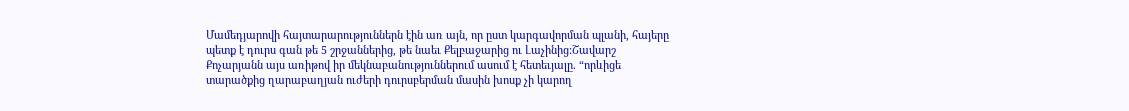Մամեդյարովի հայտարարություններն էին առ այն, որ ըստ կարգավորման պլանի, հայերը պետք է դուրս գան թե 5 շրջաններից, թե նաեւ Քելբաջարից ու Լաչինից:Շավարշ Քոչարյանն այս առիթով իր մեկնաբանություններում ասում է հետեւյալը. “որևիցե տարածքից ղարաբաղյան ուժերի դուրսբերման մասին խոսք չի կարող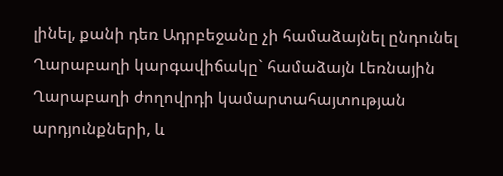լինել, քանի դեռ Ադրբեջանը չի համաձայնել ընդունել Ղարաբաղի կարգավիճակը` համաձայն Լեռնային Ղարաբաղի ժողովրդի կամարտահայտության արդյունքների, և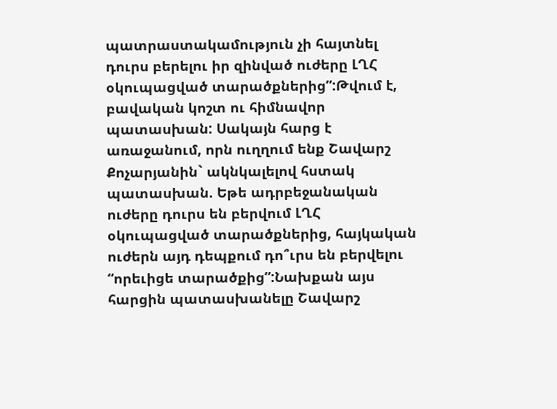պատրաստակամություն չի հայտնել դուրս բերելու իր զինված ուժերը ԼՂՀ օկուպացված տարածքներից”:Թվում է, բավական կոշտ ու հիմնավոր պատասխան: Սակայն հարց է առաջանում, որն ուղղում ենք Շավարշ Քոչարյանին` ակնկալելով հստակ պատասխան. Եթե ադրբեջանական ուժերը դուրս են բերվում ԼՂՀ օկուպացված տարածքներից, հայկական ուժերն այդ դեպքում դո՞ւրս են բերվելու “որեւիցե տարածքից”:Նախքան այս հարցին պատասխանելը Շավարշ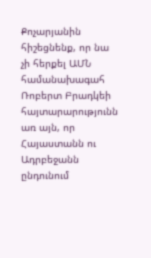Քոչարյանին հիշեցնենք, որ նա չի հերքել ԱՄՆ համանախագահ Ռոբերտ Բրադկեի հայտարարությունն առ այն, որ Հայաստանն ու Ադրբեջանն ընդունում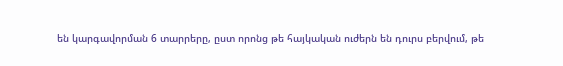են կարգավորման 6 տարրերը, ըստ որոնց թե հայկական ուժերն են դուրս բերվում, թե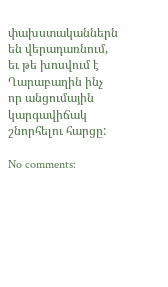փախստականներն են վերադառնում, եւ թե խոսվում է Ղարաբաղին ինչ որ անցումային կարգավիճակ շնորհելու հարցը:

No comments: